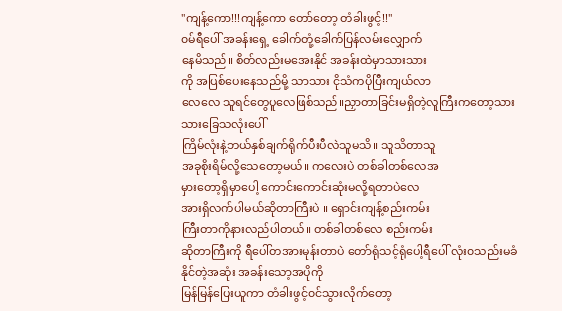"ကျန့်ကော!!!ကျန့်ကော တော်တော့ တံခါးဖွင့်!!"
၀မ်ရီပေါ် အခန်းရှေ့ ခေါက်တုံ့ခေါက်ပြန်လမ်းလျှောက်
နေမိသည်။ စိတ်လည်းမအေးနိုင် အခန်းထဲမှာသားသား
ကို အပြစ်ပေးနေသည်မို့ သာသား ငိုသံကပိုပြီးကျယ်လာ
လေလေ သူရင်တွေပူလေဖြစ်သည်။ညှာတာခြင်းမရှိတဲ့လူကြီးကတော့သားသားခြေသလုံးပေါ်
ကြိမ်လုံးနဲ့ဘယ်နှစ်ချက်ရိုက်ပီးပီလဲသူမသိ။ သူသိတာသူ
အခုစိုးရိမ်လို့သေတော့မယ်။ ကလေးပဲ တစ်ခါတစ်လေအ
မှားတော့ရှိမှာပေါ့ ကောင်းကောင်းဆုံးမလို့ရတာပဲလေ
အားရှိလက်ပါမယ်ဆိုတာကြီးပဲ ။ ရှောင်းကျန့်စည်းကမ်း
ကြီးတာကိုနားလည်ပါတယ်။ တစ်ခါတစ်လေ စည်းကမ်း
ဆိုတာကြီးကို ရီပေါ်တအားမုန်းတာပဲ တော်ရုံသင့်ရုံပေါ့ရီပေါ် လုံး၀သည်းမခံနိုင်တဲ့အဆုံး အခန်းသော့အပိုကို
မြန်မြန်ပြေးယူကာ တံခါးဖွင့်၀င်သွားလိုက်တော့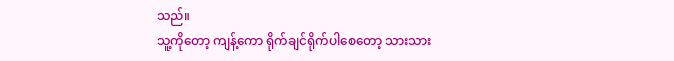သည်။
သူ့ကိုတော့ ကျန့်ကော ရိုက်ချင်ရိုက်ပါစေတော့ သားသား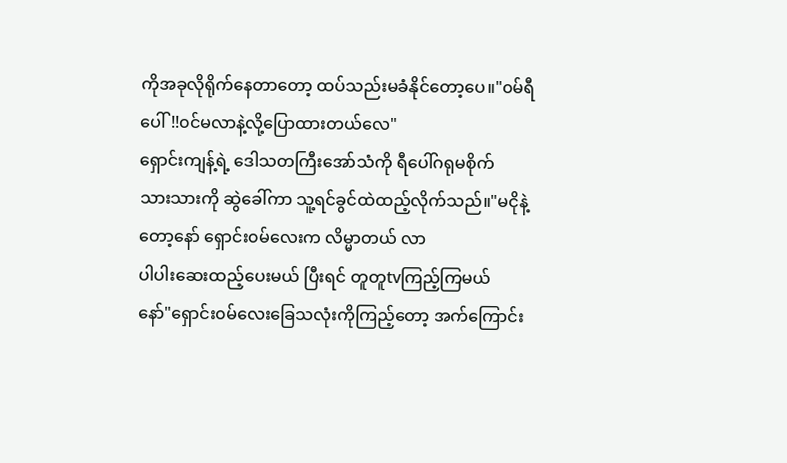ကိုအခုလိုရိုက်နေတာတော့ ထပ်သည်းမခံနိုင်တော့ပေ။"၀မ်ရီပေါ်!!၀င်မလာနဲ့လို့ပြောထားတယ်လေ"
ရှောင်းကျန့်ရဲ့ ဒေါသတကြီးအော်သံကို ရီပေါ်ဂရုမစိုက်
သားသားကို ဆွဲခေါ်ကာ သူ့ရင်ခွင်ထဲထည့်လိုက်သည်။"မငိုနဲ့တော့နော် ရှောင်း၀မ်လေးက လိမ္မာတယ် လာ
ပါပါးဆေးထည့်ပေးမယ် ပြီးရင် တူတူtvကြည့်ကြမယ်
နော်"ရှောင်း၀မ်လေးခြေသလုံးကိုကြည့်တော့ အက်ကြောင်း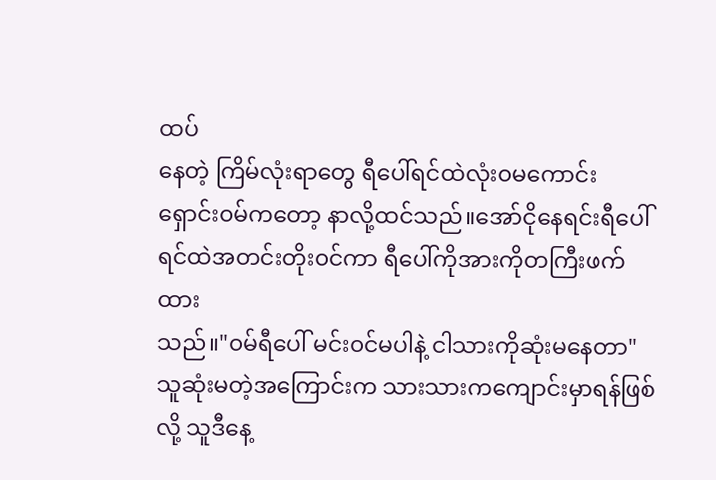ထပ်
နေတဲ့ ကြိမ်လုံးရာတွေ ရီပေါ်ရင်ထဲလုံး၀မကောင်း
ရှောင်း၀မ်ကတော့ နာလို့ထင်သည်။အော်ငိုနေရင်းရီပေါ်
ရင်ထဲအတင်းတိုး၀င်ကာ ရီပေါ်ကိုအားကိုတကြီးဖက်ထား
သည်။"၀မ်ရီပေါ် မင်း၀င်မပါနဲ့ ငါသားကိုဆုံးမနေတာ"
သူဆုံးမတဲ့အကြောင်းက သားသားကကျောင်းမှာရန်ဖြစ်
လို့ သူဒီနေ့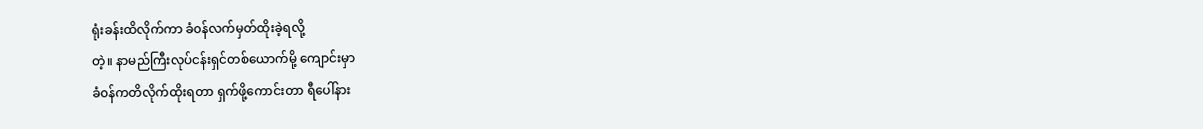ရုံးခန်းထိလိုက်ကာ ခံ၀န်လက်မှတ်ထိုးခဲ့ရလို့
တဲ့။ နာမည်ကြီးလုပ်ငန်းရှင်တစ်ယောက်မို့ ကျောင်းမှာ
ခံ၀န်ကတိလိုက်ထိုးရတာ ရှက်ဖို့ကောင်းတာ ရီပေါ်နား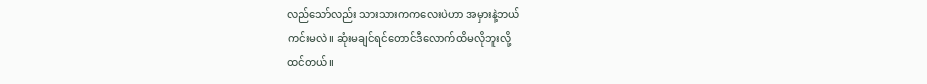လည်သော်လည်း သားသားကကလေးပဲဟာ အမှားနဲ့ဘယ်
ကင်းမလဲ။ ဆုံးမချင်ရင်တောင်ဒီလောက်ထိမလိုဘူးလို့
ထင်တယ်။